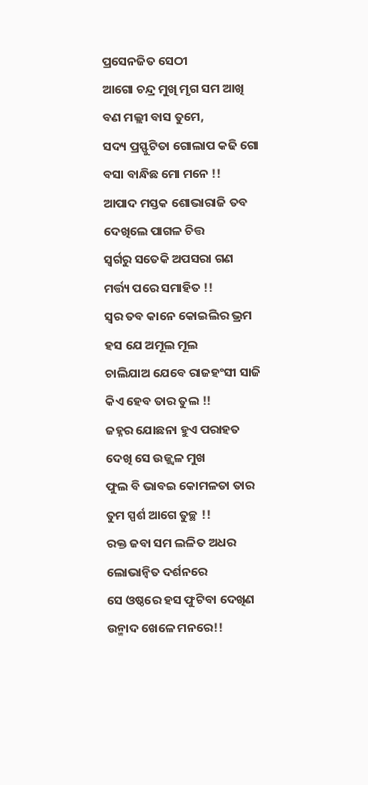ପ୍ରସେନଜିତ ସେଠୀ
ଆଗୋ ଚନ୍ଦ୍ର ମୁଖି ମୃଗ ସମ ଆଖି
ବଣ ମଲ୍ଲୀ ବାସ ତୁମେ,
ସଦ୍ୟ ପ୍ରସ୍ଫୁଟିତା ଗୋଲାପ କଢି ଗୋ
ବସା ବାନ୍ଧିଛ ମୋ ମନେ !!
ଆପାଦ ମସ୍ତକ ଶୋଭାରାଜି ତବ
ଦେଖିଲେ ପାଗଳ ଚିତ୍ତ
ସ୍ଵର୍ଗରୁ ସତେକି ଅପସରା ଗଣ
ମର୍ତ୍ତ୍ୟ ପରେ ସମାହିତ !!
ସ୍ଵର ତବ କାନେ କୋଇଲିର ଭ୍ରମ
ହସ ଯେ ଅମୂଲ ମୂଲ
ଚାଲିଯାଅ ଯେବେ ରାଜହଂସୀ ସାଜି
କିଏ ହେବ ତାର ତୁଲ !!
ଜହ୍ନର ଯୋଛନା ହୁଏ ପରାହତ
ଦେଖି ସେ ଉଜ୍ଜ୍ବଳ ମୁଖ
ଫୁଲ ବି ଭାବଇ କୋମଳତା ତାର
ତୁମ ସ୍ପର୍ଶ ଆଗେ ତୁଚ୍ଛ !!
ରକ୍ତ ଜବା ସମ ଲଳିତ ଅଧର
ଲୋଭାନ୍ଵିତ ଦର୍ଶନରେ
ସେ ଓଷ୍ଠରେ ହସ ଫୁଟିବା ଦେଖିଣ
ଉନ୍ମାଦ ଖେଳେ ମନରେ!!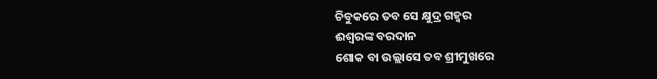ଚିବୁକରେ ତବ ସେ କ୍ଷୁଦ୍ର ଗହ୍ଵର
ଈଶ୍ବରଙ୍କ ବରଦାନ
ଶୋକ ବା ଉଲ୍ଲାସେ ତବ ଶ୍ରୀମୁଖରେ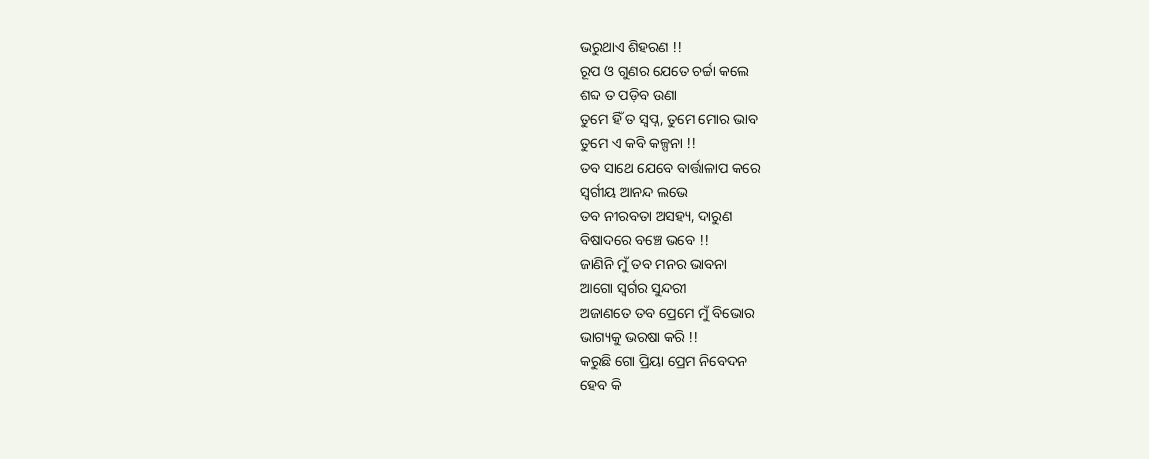ଭରୁଥାଏ ଶିହରଣ !!
ରୂପ ଓ ଗୁଣର ଯେତେ ଚର୍ଚ୍ଚା କଲେ
ଶବ୍ଦ ତ ପଡ଼ିବ ଉଣା
ତୁମେ ହିଁ ତ ସ୍ବପ୍ନ, ତୁମେ ମୋର ଭାବ
ତୁମେ ଏ କବି କଳ୍ପନା !!
ତବ ସାଥେ ଯେବେ ବାର୍ତ୍ତାଳାପ କରେ
ସ୍ୱର୍ଗୀୟ ଆନନ୍ଦ ଲଭେ
ତବ ନୀରବତା ଅସହ୍ୟ, ଦାରୁଣ
ବିଷାଦରେ ବଞ୍ଚେ ଭବେ !!
ଜାଣିନି ମୁଁ ତବ ମନର ଭାବନା
ଆଗୋ ସ୍ବର୍ଗର ସୁନ୍ଦରୀ
ଅଜାଣତେ ତବ ପ୍ରେମେ ମୁଁ ବିଭୋର
ଭାଗ୍ୟକୁ ଭରଷା କରି !!
କରୁଛି ଗୋ ପ୍ରିୟା ପ୍ରେମ ନିବେଦନ
ହେବ କି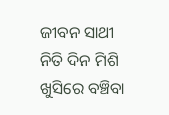ଜୀବନ ସାଥୀ
ନିତି ଦିନ ମିଶି ଖୁସିରେ ବଞ୍ଚିବା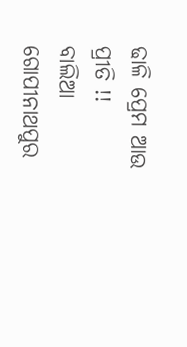ଢାଳି ପ୍ରେମ ଆଉ ପ୍ରୀତି !!
ବାଲିଆ ଗୋପୀନାଥପୁର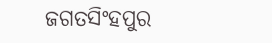ଜଗତସିଂହପୁର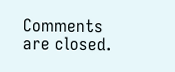Comments are closed.